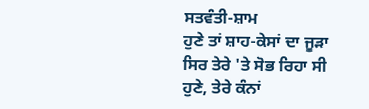ਸਤਵੰਤੀ-ਸ਼ਾਮ
ਹੁਣੇ ਤਾਂ ਸ਼ਾਹ-ਕੇਸਾਂ ਦਾ ਜੂੜਾ
ਸਿਰ ਤੇਰੇ 'ਤੇ ਸੋਭ ਰਿਹਾ ਸੀ
ਹੁਣੇ, ਤੇਰੇ ਕੰਨਾਂ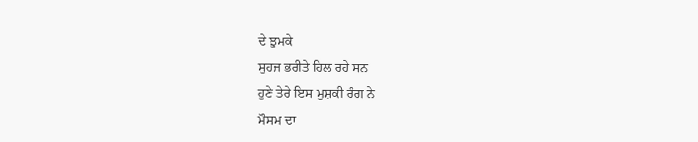ਦੇ ਝੁਮਕੇ
ਸੁਹਜ ਭਰੀਤੇ ਹਿਲ ਰਹੇ ਸਨ
ਹੁਣੇ ਤੇਰੇ ਇਸ ਮੁਸ਼ਕੀ ਰੰਗ ਨੇ
ਮੌਸਮ ਦਾ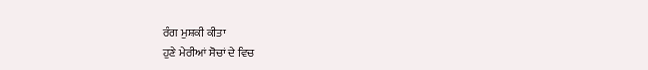ਰੰਗ ਮੁਸ਼ਕੀ ਕੀਤਾ
ਹੁਣੇ ਮੇਰੀਆਂ ਸੋਚਾਂ ਦੇ ਵਿਚ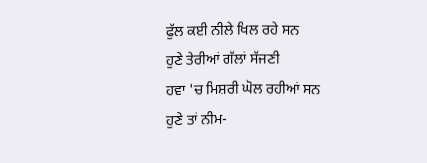ਫੁੱਲ ਕਈ ਨੀਲੇ ਖਿਲ ਰਹੇ ਸਨ
ਹੁਣੇ ਤੇਰੀਆਂ ਗੱਲਾਂ ਸੱਜਣੀ
ਹਵਾ 'ਚ ਮਿਸ਼ਰੀ ਘੋਲ ਰਹੀਆਂ ਸਨ
ਹੁਣੇ ਤਾਂ ਨੀਮ-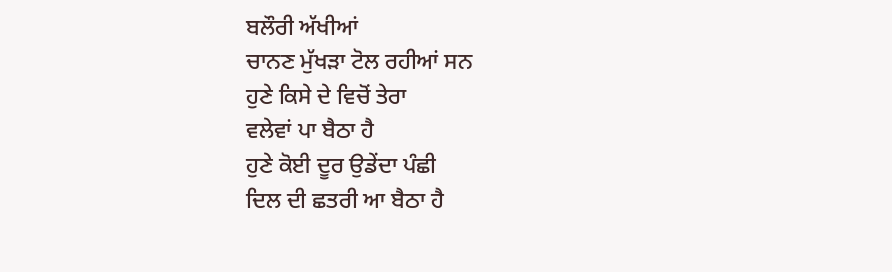ਬਲੌਰੀ ਅੱਖੀਆਂ
ਚਾਨਣ ਮੁੱਖੜਾ ਟੋਲ ਰਹੀਆਂ ਸਨ
ਹੁਣੇ ਕਿਸੇ ਦੇ ਵਿਚੋਂ ਤੇਰਾ
ਵਲੇਵਾਂ ਪਾ ਬੈਠਾ ਹੈ
ਹੁਣੇ ਕੋਈ ਦੂਰ ਉਡੇਂਦਾ ਪੰਛੀ
ਦਿਲ ਦੀ ਛਤਰੀ ਆ ਬੈਠਾ ਹੈ